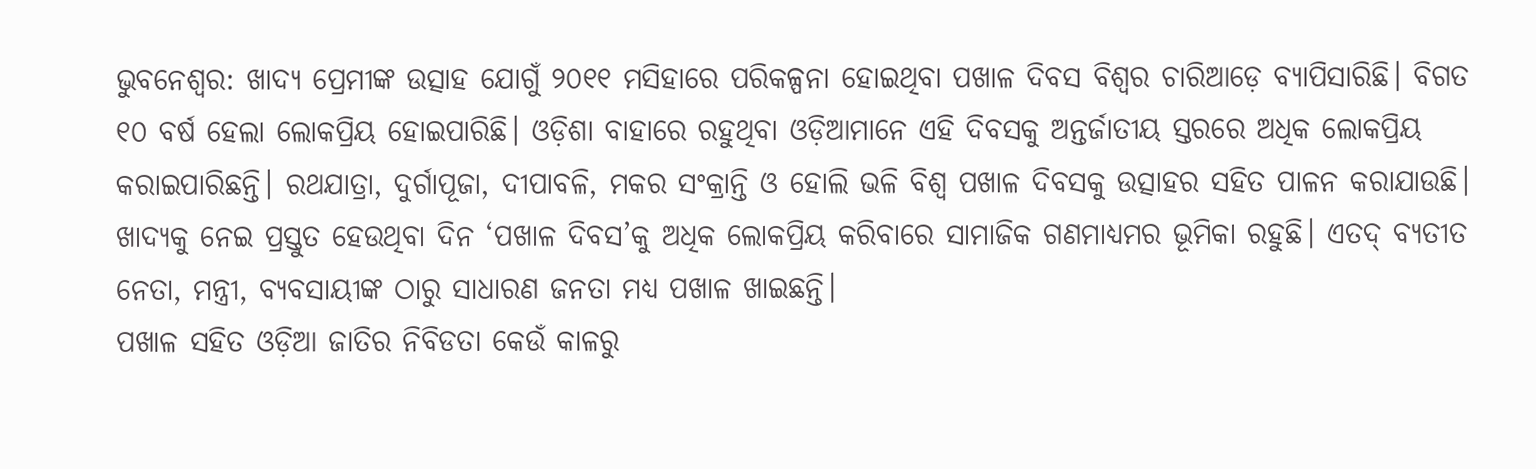ଭୁବନେଶ୍ବର: ଖାଦ୍ୟ ପ୍ରେମୀଙ୍କ ଉତ୍ସାହ ଯୋଗୁଁ ୨୦୧୧ ମସିହାରେ ପରିକଳ୍ପନା ହୋଇଥିବା ପଖାଳ ଦିବସ ବିଶ୍ବର ଚାରିଆଡ଼େ ବ୍ୟାପିସାରିଛି। ବିଗତ ୧୦ ବର୍ଷ ହେଲା ଲୋକପ୍ରିୟ ହୋଇପାରିଛି। ଓଡ଼ିଶା ବାହାରେ ରହୁଥିବା ଓଡ଼ିଆମାନେ ଏହି ଦିବସକୁ ଅନ୍ତର୍ଜାତୀୟ ସ୍ତରରେ ଅଧିକ ଲୋକପ୍ରିୟ କରାଇପାରିଛନ୍ତି। ରଥଯାତ୍ରା, ଦୁର୍ଗାପୂଜା, ଦୀପାବଳି, ମକର ସଂକ୍ରାନ୍ତି ଓ ହୋଲି ଭଳି ବିଶ୍ବ ପଖାଳ ଦିବସକୁ ଉତ୍ସାହର ସହିତ ପାଳନ କରାଯାଉଛି। ଖାଦ୍ୟକୁ ନେଇ ପ୍ରସ୍ତୁତ ହେଉଥିବା ଦିନ ‘ପଖାଳ ଦିବସ’କୁ ଅଧିକ ଲୋକପ୍ରିୟ କରିବାରେ ସାମାଜିକ ଗଣମାଧ୍ୟମର ଭୂମିକା ରହୁଛି। ଏତଦ୍ ବ୍ୟତୀତ ନେତା, ମନ୍ତ୍ରୀ, ବ୍ୟବସାୟୀଙ୍କ ଠାରୁ ସାଧାରଣ ଜନତା ମଧ୍ୟ ପଖାଳ ଖାଇଛନ୍ତି।
ପଖାଳ ସହିତ ଓଡ଼ିଆ ଜାତିର ନିବିଡତା କେଉଁ କାଳରୁ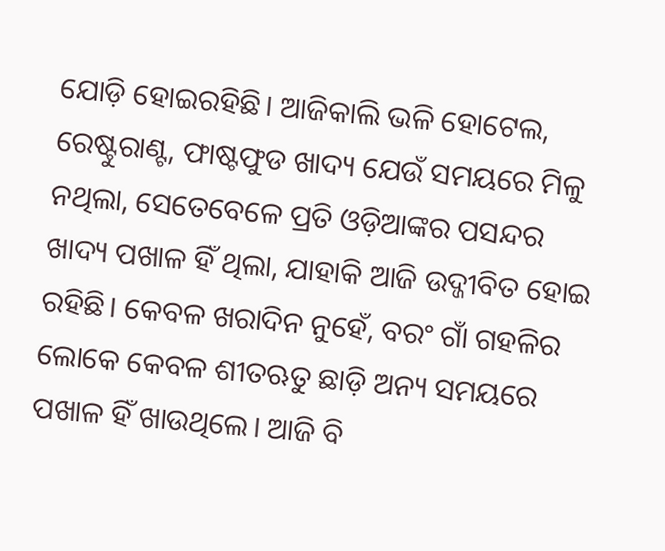ଯୋଡ଼ି ହୋଇରହିଛି। ଆଜିକାଲି ଭଳି ହୋଟେଲ, ରେଷ୍ଟୁରାଣ୍ଟ, ଫାଷ୍ଟଫୁଡ ଖାଦ୍ୟ ଯେଉଁ ସମୟରେ ମିଳୁ ନଥିଲା, ସେତେବେଳେ ପ୍ରତି ଓଡ଼ିଆଙ୍କର ପସନ୍ଦର ଖାଦ୍ୟ ପଖାଳ ହିଁ ଥିଲା, ଯାହାକି ଆଜି ଉଦ୍ଜୀବିତ ହୋଇ ରହିଛି। କେବଳ ଖରାଦିନ ନୁହେଁ, ବରଂ ଗାଁ ଗହଳିର ଲୋକେ କେବଳ ଶୀତଋତୁ ଛାଡ଼ି ଅନ୍ୟ ସମୟରେ ପଖାଳ ହିଁ ଖାଉଥିଲେ। ଆଜି ବି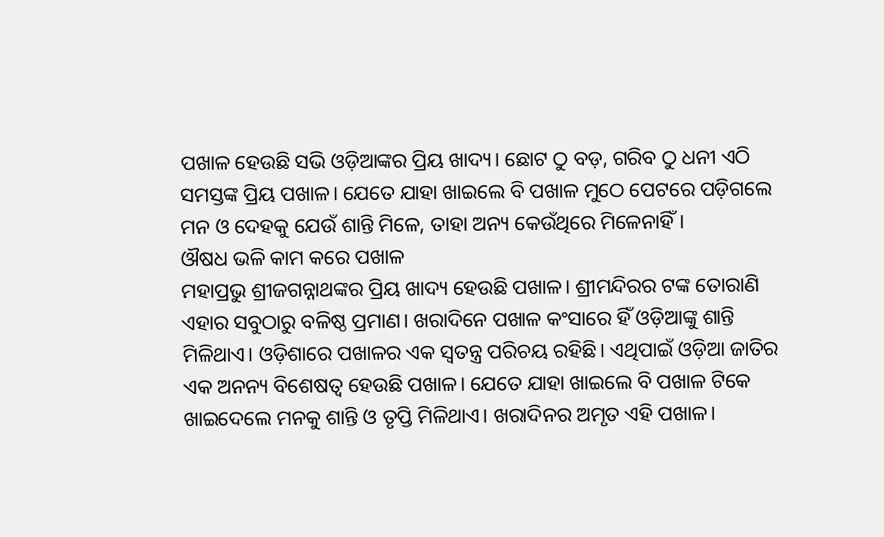ପଖାଳ ହେଉଛି ସଭି ଓଡ଼ିଆଙ୍କର ପ୍ରିୟ ଖାଦ୍ୟ। ଛୋଟ ଠୁ ବଡ଼, ଗରିବ ଠୁ ଧନୀ ଏଠି ସମସ୍ତଙ୍କ ପ୍ରିୟ ପଖାଳ। ଯେତେ ଯାହା ଖାଇଲେ ବି ପଖାଳ ମୁଠେ ପେଟରେ ପଡ଼ିଗଲେ ମନ ଓ ଦେହକୁ ଯେଉଁ ଶାନ୍ତି ମିଳେ, ତାହା ଅନ୍ୟ କେଉଁଥିରେ ମିଳେନାହିଁ।
ଔଷଧ ଭଳି କାମ କରେ ପଖାଳ
ମହାପ୍ରଭୁ ଶ୍ରୀଜଗନ୍ନାଥଙ୍କର ପ୍ରିୟ ଖାଦ୍ୟ ହେଉଛି ପଖାଳ। ଶ୍ରୀମନ୍ଦିରର ଟଙ୍କ ତୋରାଣି ଏହାର ସବୁଠାରୁ ବଳିଷ୍ଠ ପ୍ରମାଣ। ଖରାଦିନେ ପଖାଳ କଂସାରେ ହିଁ ଓଡ଼ିଆଙ୍କୁ ଶାନ୍ତି ମିଳିଥାଏ। ଓଡ଼ିଶାରେ ପଖାଳର ଏକ ସ୍ୱତନ୍ତ୍ର ପରିଚୟ ରହିଛି। ଏଥିପାଇଁ ଓଡ଼ିଆ ଜାତିର ଏକ ଅନନ୍ୟ ବିଶେଷତ୍ୱ ହେଉଛି ପଖାଳ। ଯେତେ ଯାହା ଖାଇଲେ ବି ପଖାଳ ଟିକେ ଖାଇଦେଲେ ମନକୁ ଶାନ୍ତି ଓ ତୃପ୍ତି ମିଳିଥାଏ। ଖରାଦିନର ଅମୃତ ଏହି ପଖାଳ।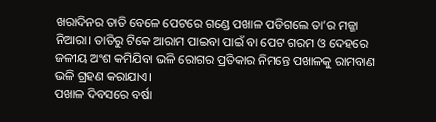ଖରାଦିନର ତାତି ବେଳେ ପେଟରେ ଗଣ୍ଡେ ପଖାଳ ପଡିଗଲେ ତା’ର ମଜ୍ଜା ନିଆରା। ତାତିରୁ ଟିକେ ଆରାମ ପାଇବା ପାଇଁ ବା ପେଟ ଗରମ ଓ ଦେହରେ ଜଳୀୟ ଅଂଶ କମିଯିବା ଭଳି ରୋଗର ପ୍ରତିକାର ନିମନ୍ତେ ପଖାଳକୁ ରାମବାଣ ଭଳି ଗ୍ରହଣ କରାଯାଏ।
ପଖାଳ ଦିବସରେ ବର୍ଷା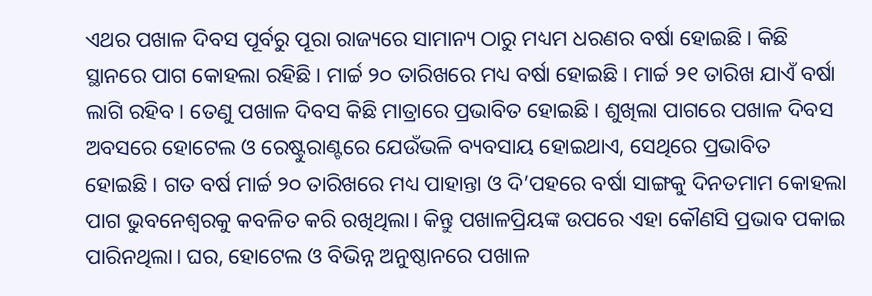ଏଥର ପଖାଳ ଦିବସ ପୂର୍ବରୁ ପୂରା ରାଜ୍ୟରେ ସାମାନ୍ୟ ଠାରୁ ମଧ୍ୟମ ଧରଣର ବର୍ଷା ହୋଇଛି। କିଛି ସ୍ଥାନରେ ପାଗ କୋହଲା ରହିଛି। ମାର୍ଚ୍ଚ ୨୦ ତାରିଖରେ ମଧ୍ୟ ବର୍ଷା ହୋଇଛି। ମାର୍ଚ୍ଚ ୨୧ ତାରିଖ ଯାଏଁ ବର୍ଷା ଲାଗି ରହିବ। ତେଣୁ ପଖାଳ ଦିବସ କିଛି ମାତ୍ରାରେ ପ୍ରଭାବିତ ହୋଇଛି। ଶୁଖିଲା ପାଗରେ ପଖାଳ ଦିବସ ଅବସରେ ହୋଟେଲ ଓ ରେଷ୍ଟୁରାଣ୍ଟରେ ଯେଉଁଭଳି ବ୍ୟବସାୟ ହୋଇଥାଏ, ସେଥିରେ ପ୍ରଭାବିତ ହୋଇଛି। ଗତ ବର୍ଷ ମାର୍ଚ୍ଚ ୨୦ ତାରିଖରେ ମଧ୍ୟ ପାହାନ୍ତା ଓ ଦି’ପହରେ ବର୍ଷା ସାଙ୍ଗକୁ ଦିନତମାମ କୋହଲା ପାଗ ଭୁବନେଶ୍ବରକୁ କବଳିତ କରି ରଖିଥିଲା। କିନ୍ତୁ ପଖାଳପ୍ରିୟଙ୍କ ଉପରେ ଏହା କୌଣସି ପ୍ରଭାବ ପକାଇ ପାରିନଥିଲା। ଘର, ହୋଟେଲ ଓ ବିଭିନ୍ନ ଅନୁଷ୍ଠାନରେ ପଖାଳ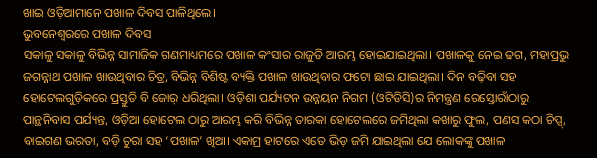ଖାଇ ଓଡ଼ିଆମାନେ ପଖାଳ ଦିବସ ପାଳିଥିଲେ।
ଭୁବନେଶ୍ବରରେ ପଖାଳ ଦିବସ
ସକାଳୁ ସକାଳୁ ବିଭିନ୍ନ ସାମାଜିକ ଗଣମାଧ୍ୟମରେ ପଖାଳ କଂସାର ରାଜୁତି ଆରମ୍ଭ ହୋଇଯାଇଥିଲା। ପଖାଳକୁ ନେଇ ଢଗ, ମହାପ୍ରଭୁ ଜଗନ୍ନାଥ ପଖାଳ ଖାଉଥିବାର ଚିତ୍ର, ବିଭିନ୍ନ ବିଶିଷ୍ଟ ବ୍ୟକ୍ତି ପଖାଳ ଖାଉଥିବାର ଫଟୋ ଛାଇ ଯାଇଥିଲା। ଦିନ ବଢ଼ିବା ସହ ହୋଟେଲଗୁଡ଼ିକରେ ପ୍ରସ୍ତୁତି ବି ଜୋର୍ ଧରିଥିଲା। ଓଡ଼ିଶା ପର୍ଯ୍ୟଟନ ଉନ୍ନୟନ ନିଗମ (ଓଟିଡିସି)ର ନିମନ୍ତ୍ରଣ ରେସ୍ତୋରାଁଠାରୁ ପାନ୍ଥନିବାସ ପର୍ଯ୍ୟନ୍ତ, ଓଡ଼ିଆ ହୋଟେଲ ଠାରୁ ଆରମ୍ଭ କରି ବିଭିନ୍ନ ତାରକା ହୋଟେଲରେ ଜମିଥିଲା କଖାରୁ ଫୁଲ, ପଣସ କଠା ଚିପ୍ସ୍, ବାଇଗଣ ଭରତା, ବଡ଼ି ଚୁରା ସହ ‘ପଖାଳ’ ଖିଆ। ଏକାମ୍ର ହାଟରେ ଏତେ ଭିଡ଼ ଜମି ଯାଇଥିଲା ଯେ ଲୋକଙ୍କୁ ପଖାଳ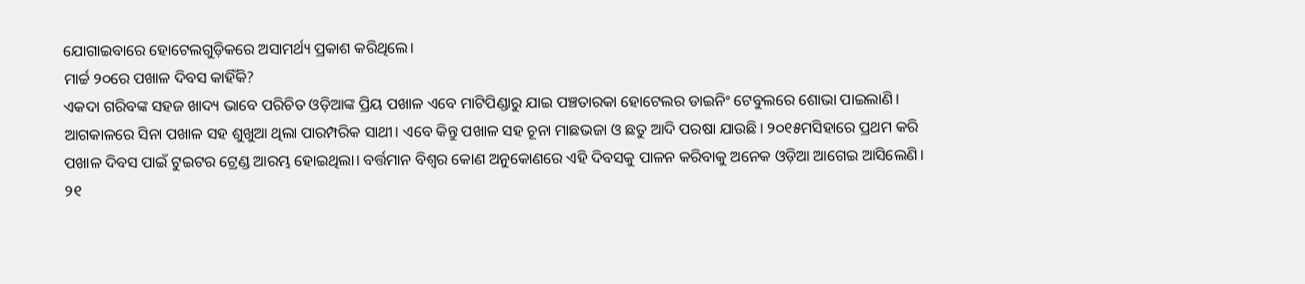ଯୋଗାଇବାରେ ହୋଟେଲଗୁଡ଼ିକରେ ଅସାମର୍ଥ୍ୟ ପ୍ରକାଶ କରିଥିଲେ।
ମାର୍ଚ୍ଚ ୨୦ରେ ପଖାଳ ଦିବସ କାହିଁକି?
ଏକଦା ଗରିବଙ୍କ ସହଜ ଖାଦ୍ୟ ଭାବେ ପରିଚିତ ଓଡ଼ିଆଙ୍କ ପ୍ରିୟ ପଖାଳ ଏବେ ମାଟିପିଣ୍ଡାରୁ ଯାଇ ପଞ୍ଚତାରକା ହୋଟେଲର ଡାଇନିଂ ଟେବୁଲରେ ଶୋଭା ପାଇଲାଣି। ଆଗକାଳରେ ସିନା ପଖାଳ ସହ ଶୁଖୁଆ ଥିଲା ପାରମ୍ପରିକ ସାଥୀ। ଏବେ କିନ୍ତୁ ପଖାଳ ସହ ଚୂନା ମାଛଭଜା ଓ ଛତୁ ଆଦି ପରଷା ଯାଉଛି। ୨୦୧୫ମସିହାରେ ପ୍ରଥମ କରି ପଖାଳ ଦିବସ ପାଇଁ ଟୁଇଟର ଟ୍ରେଣ୍ଡ ଆରମ୍ଭ ହୋଇଥିଲା। ବର୍ତ୍ତମାନ ବିଶ୍ୱର କୋଣ ଅନୁକୋଣରେ ଏହି ଦିବସକୁ ପାଳନ କରିବାକୁ ଅନେକ ଓଡ଼ିଆ ଆଗେଇ ଆସିଲେଣି। ୨୧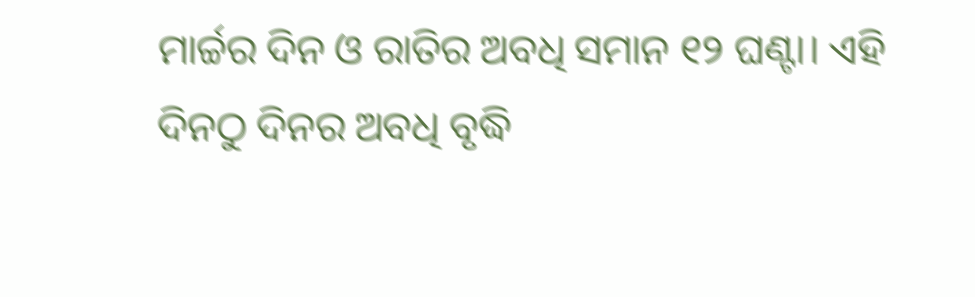ମାର୍ଚ୍ଚର ଦିନ ଓ ରାତିର ଅବଧି ସମାନ ୧୨ ଘଣ୍ଟା। ଏହି ଦିନଠୁ ଦିନର ଅବଧି ବୃଦ୍ଧି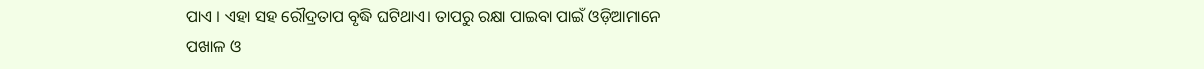ପାଏ । ଏହା ସହ ରୌଦ୍ରତାପ ବୃଦ୍ଧି ଘଟିଥାଏ। ତାପରୁ ରକ୍ଷା ପାଇବା ପାଇଁ ଓଡ଼ିଆମାନେ ପଖାଳ ଓ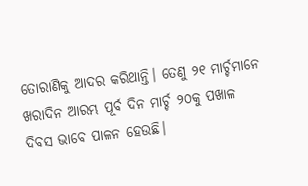ତୋରାଣିକୁ ଆଦର କରିଥାନ୍ତି। ତେଣୁ ୨୧ ମାର୍ଚ୍ଚମାନେ ଖରାଦିନ ଆରମ୍ଭ ପୂର୍ବ ଦିନ ମାର୍ଚ୍ଚ ୨୦କୁ ପଖାଳ ଦିବସ ଭାବେ ପାଳନ ହେଉଛି।